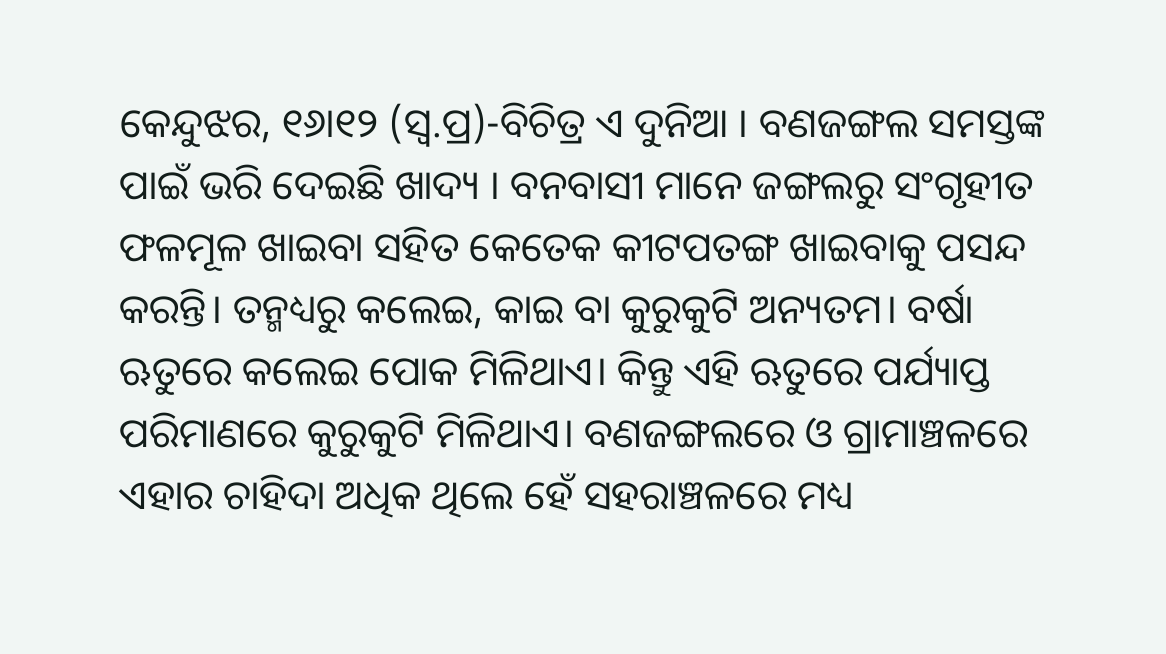କେନ୍ଦୁଝର, ୧୬ା୧୨ (ସ୍ବ.ପ୍ର)-ବିଚିତ୍ର ଏ ଦୁନିଆ । ବଣଜଙ୍ଗଲ ସମସ୍ତଙ୍କ ପାଇଁ ଭରି ଦେଇଛି ଖାଦ୍ୟ । ବନବାସୀ ମାନେ ଜଙ୍ଗଲରୁ ସଂଗୃହୀତ ଫଳମୂଳ ଖାଇବା ସହିତ କେତେକ କୀଟପତଙ୍ଗ ଖାଇବାକୁ ପସନ୍ଦ କରନ୍ତି। ତନ୍ମଧ୍ୟରୁ କଲେଇ, କାଇ ବା କୁରୁକୁଟି ଅନ୍ୟତମ। ବର୍ଷା ଋତୁରେ କଲେଇ ପୋକ ମିଳିଥାଏ। କିନ୍ତୁ ଏହି ଋତୁରେ ପର୍ଯ୍ୟାପ୍ତ ପରିମାଣରେ କୁରୁକୁଟି ମିଳିଥାଏ। ବଣଜଙ୍ଗଲରେ ଓ ଗ୍ରାମାଞ୍ଚଳରେ ଏହାର ଚାହିଦା ଅଧିକ ଥିଲେ ହେଁ ସହରାଞ୍ଚଳରେ ମଧ୍ୟ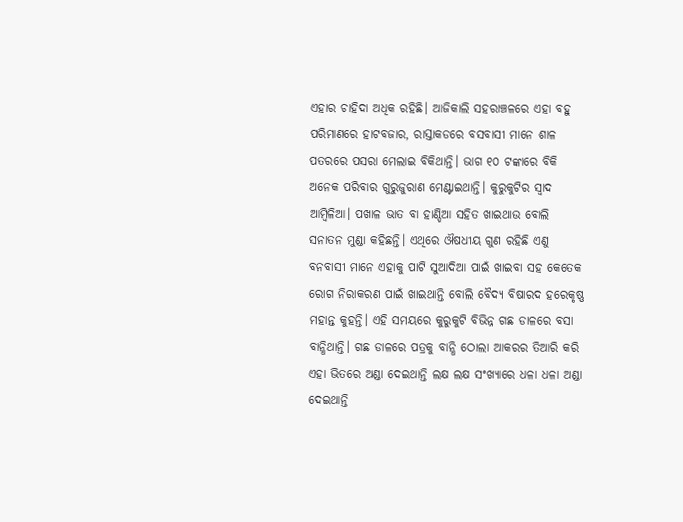ଏହାର ଚାହିଦା ଅଧିକ ରହିଛି। ଆଜିକାଲି ସହରାଞ୍ଚଳରେ ଏହା ବହୁ ପରିମାଣରେ ହାଟବଜାର, ରାସ୍ତାକଡରେ ବସବାସୀ ମାନେ ଶାଳ ପତରରେ ପସରା ମେଲାଇ ବିକିଥାନ୍ତି। ଭାଗ ୧୦ ଟଙ୍କାରେ ବିକି ଅନେକ ପରିବାର ଗୁରୁଜୁରାଣ ମେଣ୍ଟାଇଥାନ୍ତି। କୁରୁକୁଟିର ସ୍ବାଦ ଆମ୍ବିଳିଆ। ପଖାଳ ଭାତ ବା ହାଣ୍ଡିଆ ସହିତ ଖାଇଥାଉ ବୋଲି ସନାତନ ମୁଣ୍ଡା କହିଛନ୍ତି। ଏଥିରେ ଔଷଧୀୟ ଗୁଣ ରହିଛି ଏଣୁ ବନବାସୀ ମାନେ ଏହାକୁ ପାଟି ସୁଆଦିଆ ପାଇଁ ଖାଇବା ସହ କେତେକ ରୋଗ ନିରାକରଣ ପାଇଁ ଖାଇଥାନ୍ତି ବୋଲି ବୈଦ୍ୟ ବିଷାରଦ ହରେକୃଷ୍ଣ ମହାନ୍ତ କୁହନ୍ତି। ଏହି ସମୟରେ କୁରୁକୁଟି ବିଭିନ୍ନ ଗଛ ଡାଳରେ ବସା ବାନ୍ଧିଥାନ୍ତି। ଗଛ ଡାଳରେ ପତ୍ରକୁ ବାନ୍ଧି ଠୋଲା ଆକରର ତିଆରି କରି ଏହା ଭିତରେ ଅଣ୍ଡା ଦେଇଥାନ୍ତି ଲକ୍ଷ ଲକ୍ଷ ସଂଖ୍ୟାରେ ଧଳା ଧଳା ଅଣ୍ଡା ଦେଇଥାନ୍ତି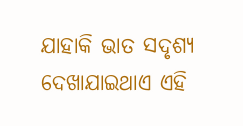ଯାହାକି ଭାତ ସଦୃଶ୍ୟ ଦେଖାଯାଇଥାଏ ଏହି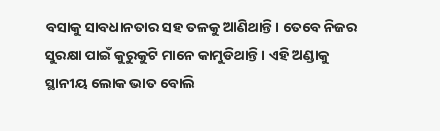ବସାକୁ ସାବଧାନତାର ସହ ତଳକୁ ଆଣିଥାନ୍ତି। ତେବେ ନିଜର ସୁରକ୍ଷା ପାଇଁ କୁରୁକୁଟି ମାନେ କାମୁଡିଥାନ୍ତି। ଏହି ଅଣ୍ଡାକୁ ସ୍ଥାନୀୟ ଲୋକ ଭାତ ବୋଲି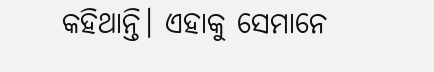କହିଥାନ୍ତି। ଏହାକୁ ସେମାନେ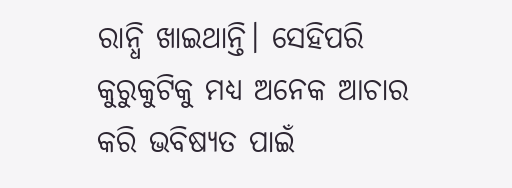ରାନ୍ଧି ଖାଇଥାନ୍ତି। ସେହିପରି କୁରୁକୁଟିକୁ ମଧ୍ୟ ଅନେକ ଆଚାର କରି ଭବିଷ୍ୟତ ପାଇଁ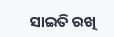ସାଇତି ରଖି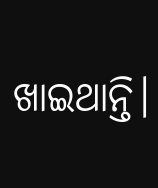ଖାଇଥାନ୍ତି।